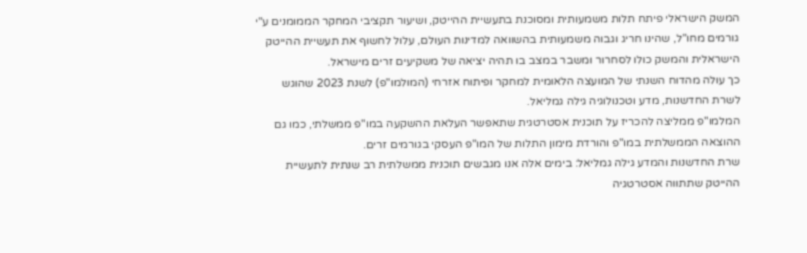המשק הישראלי פיתח תלות משמעותית ומסוכנת בתעשיית ההייטק, ושיעור תקציבי המחקר הממומנים ע"י גורמים מחו"ל, שהינו חריג וגבוה משמעותית בהשוואה למדינות העולם, עלול לחשוף את תעשיית ההייטק הישראלית והמשק כולו לסחרור ומשבר במצב בו תהיה יציאה של משקיעים זרים מישראל.
כך עולה מהדוח השנתי של המועצה הלאומית למחקר ופיתוח אזרחי (המולמו"פ) לשנת 2023 שהוגש לשרת החדשנות, מדע וטכנולוגיה גילה גמליאל.
המלמו"פ ממליצה להכריז על תוכנית אסטרטגית שתאפשר העלאת ההשקעה במו"פ ממשלתי, כמו גם ההוצאה הממשלתית במו"פ והורדת מימון התלות של המו"פ העסקי בגורמים זרים.
שרת החדשנות והמדע גילה גמליאל: בימים אלה אנו מגבשים תוכנית ממשלתית רב שנתית לתעשיית ההייטק שתתווה אסטרטגיה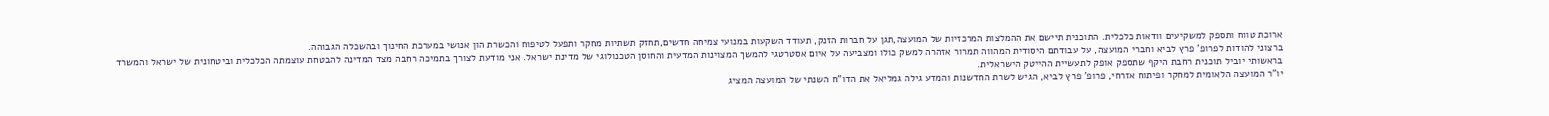ארוכת טווח ותספק למשקיעים וודאות כלכלית. התוכנית תיישם את ההמלצות המרכזיות של המועצה,תגן על חברות הזנק, תעודד השקעות במנועי צמיחה חדשים,תחזק תשתיות מחקר ותפעל לטיפוח והכשרת הון אנושי במערכת החינוך ובהשכלה הגבוהה.
ברצוני להודות לפרופ' פרץ לביא וחברי המועצה, על עבודתם היסודית המהווה תמרור אזהרה למשק כולו ומצביעה על איום אסטרטגי להמשך המצוינות המדעית והחוסן הטכנולוגי של מדינת ישראל. אני מודעת לצורך בתמיכה רחבה מצד המדינה להבטחת עוצמתה הכלכלית וביטחונית של ישראל והמשרד בראשותי יוביל תוכנית רחבת היקף שתספק אופק לתעשיית ההייטק הישראלית.
יו"ר המועצה הלאומית למחקר ופיתוח אזרחי, פרופ' פרץ לביא, הגיש לשרת החדשנות והמדע גילה גמליאל את הדו"ח השנתי של המועצה המציג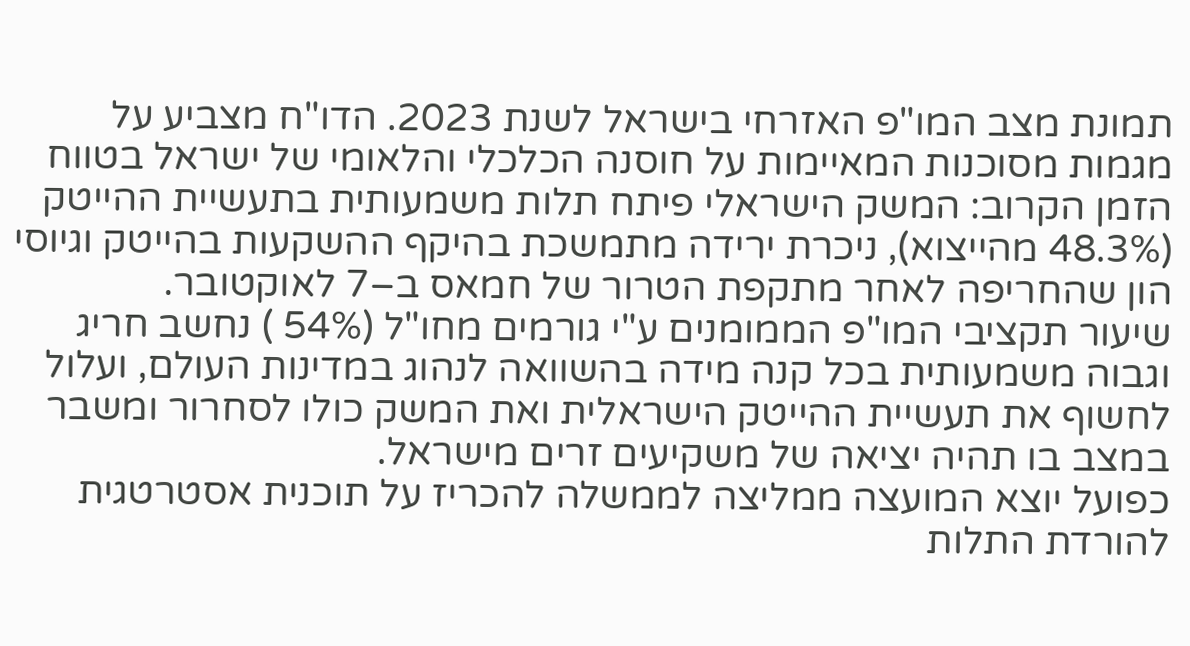תמונת מצב המו"פ האזרחי בישראל לשנת 2023. הדו"ח מצביע על מגמות מסוכנות המאיימות על חוסנה הכלכלי והלאומי של ישראל בטווח הזמן הקרוב: המשק הישראלי פיתח תלות משמעותית בתעשיית ההייטק (48.3% מהייצוא), ניכרת ירידה מתמשכת בהיקף ההשקעות בהייטק וגיוסי הון שהחריפה לאחר מתקפת הטרור של חמאס ב–7 לאוקטובר.
שיעור תקציבי המו"פ הממומנים ע"י גורמים מחו"ל (54% ) נחשב חריג וגבוה משמעותית בכל קנה מידה בהשוואה לנהוג במדינות העולם, ועלול לחשוף את תעשיית ההייטק הישראלית ואת המשק כולו לסחרור ומשבר במצב בו תהיה יציאה של משקיעים זרים מישראל.
כפועל יוצא המועצה ממליצה לממשלה להכריז על תוכנית אסטרטגית להורדת התלות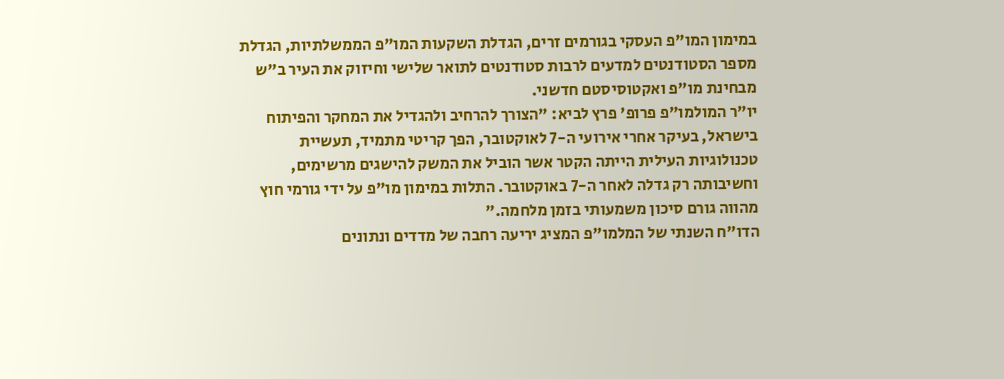במימון המו"פ העסקי בגורמים זרים, הגדלת השקעות המו"פ הממשלתיות, הגדלת מספר הסטודנטים למדעים לרבות סטודנטים לתואר שלישי וחיזוק את העיר ב"ש מבחינת מו"פ ואקטוסיסטם חדשני.
יו"ר המולמו"פ פרופ' פרץ לביא: "הצורך להרחיב ולהגדיל את המחקר והפיתוח בישראל, בעיקר אחרי אירועי ה-7 לאוקטובר, הפך קריטי מתמיד, תעשיית טכנולוגיות העילית הייתה הקטר אשר הוביל את המשק להישגים מרשימים, וחשיבותה רק גדלה לאחר ה-7 באוקטובר. התלות במימון מו"פ על ידי גורמי חוץ מהווה גורם סיכון משמעותי בזמן מלחמה."
הדו"ח השנתי של המלמו"פ המציג יריעה רחבה של מדדים ונתונים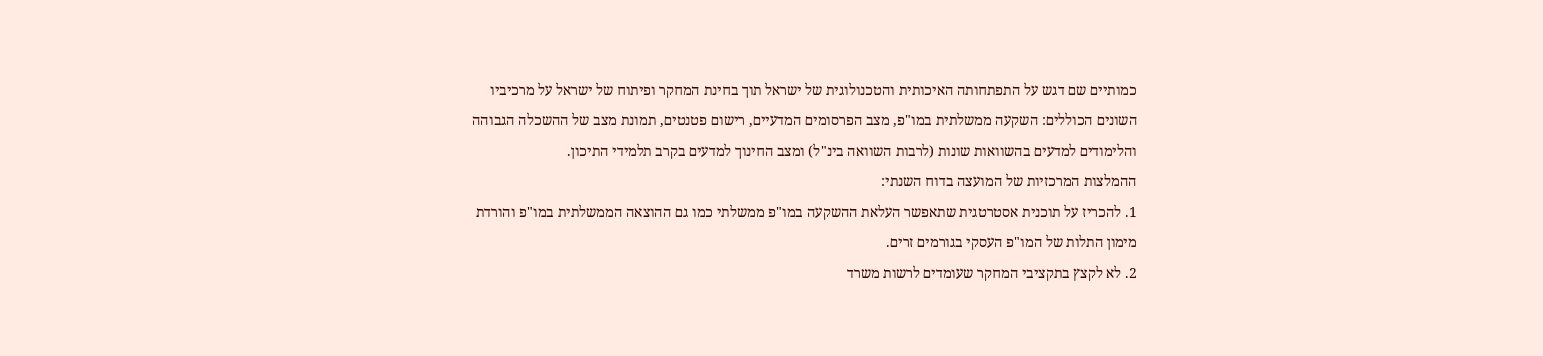כמותיים שם דגש על התפתחותה האיכותית והטכנולוגית של ישראל תוך בחינת המחקר ופיתוח של ישראל על מרכיביו השונים הכוללים: השקעה ממשלתית במו"פ, מצב הפרסומים המדעיים, רישום פטנטים, תמונת מצב של ההשכלה הגבוהה והלימודים למדעים בהשוואות שונות (לרבות השוואה בינ"ל) ומצב החינוך למדעים בקרב תלמידי התיכון.
ההמלצות המרכזיות של המועצה בדוח השנתי:
1. להכריז על תוכנית אסטרטגית שתאפשר העלאת ההשקעה במו"פ ממשלתי כמו גם ההוצאה הממשלתית במו"פ והורדת מימון התלות של המו"פ העסקי בגורמים זרים.
2. לא לקצץ בתקציבי המחקר שעומדים לרשות משרד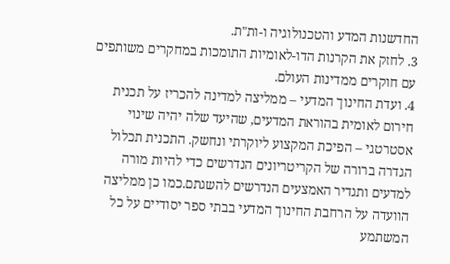החדשנות המדע והטכנולוגיה ו-ות"ת.
3. לחזק את הקרנות הדו-לאומיות התומכות במחקרים משותפים עם חוקרים ממדינות העולם.
4. ועדת החינוך המדעי – ממליצה למדינה להכריז על תכנית חירום לאומית בהוראת המדעים, שהיעד שלה יהיה שינוי אסטרטגי – הפיכת המקצוע ליוקרתי ונחשק. התכנית תכלול הגדרה ברורה של הקריטריונים הנדרשים כדי להיות מורה למדעים ותגדיר האמצעים הנדרשים להשגתם.כמו כן ממליצה הוועדה על הרחבת החינוך המדעי בבתי ספר יסודיים על כל המשתמע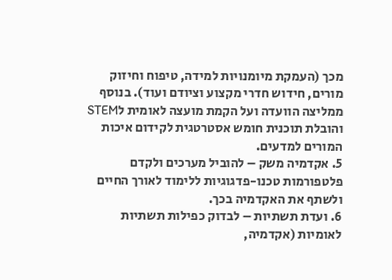מכך (העמקת מיומנויות למידה, טיפוח וחיזוק מורים, חידוש חדרי מקצוע וציודם ועוד). בנוסף ממליצה הוועדה ועל הקמת מועצה לאומית לSTEM והובלת תוכנית חומש אסטרטגית לקידום איכות המורים למדעים.
5. אקדמיה משק – להוביל מערכים ולקדם פלטפורמות טכנו-פדגוגיות ללימוד לאורך החיים ולשתף את האקדמיה בכך.
6. ועדת תשתיות – לבדוק כפילות תשתיות לאומיות (אקדמיה,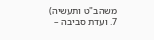משהב"ט ותעשיה)
7. ועדת סביבה –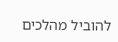להוביל מהלכים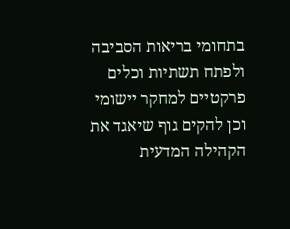בתחומי בריאות הסביבה ולפתח תשתיות וכלים פרקטיים למחקר יישומי וכן להקים גוף שיאגד את הקהילה המדעית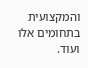והמקצועית בתחומים אלו ועוד.